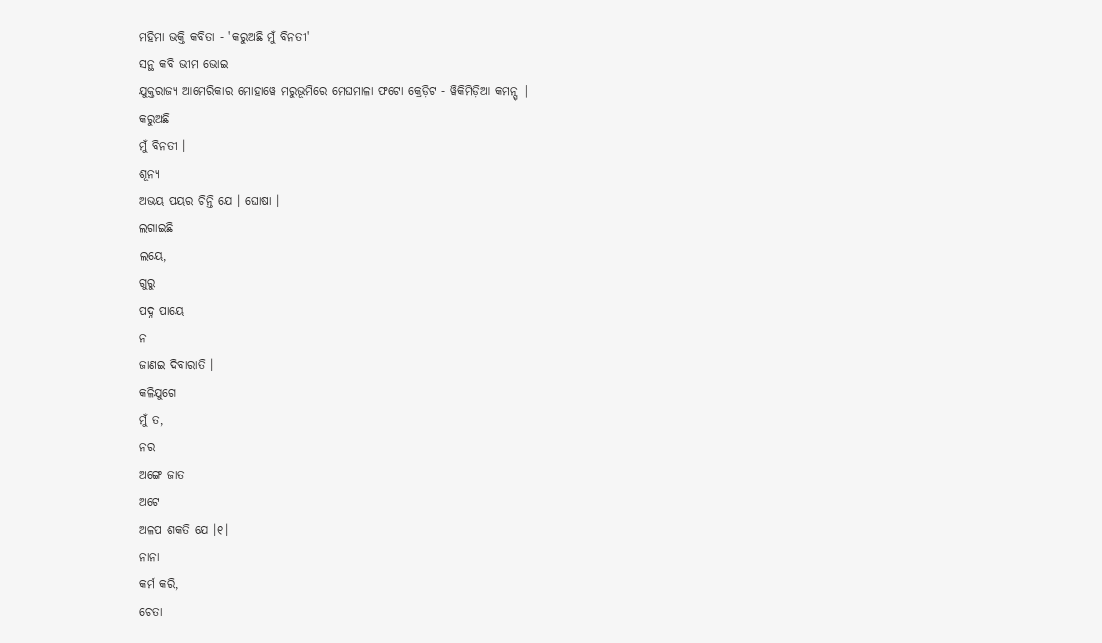ମହିମା ଭକ୍ତି କବିତା - 'କରୁଅଛି ମୁଁ ବିନତୀ'
ସନ୍ଥ କବି ଭୀମ ଭୋଇ
ଯୁକ୍ତରାଜ୍ୟ ଆମେରିକାର ମୋହାୱେ ମରୁଭୂମିରେ ମେଘମାଳା ଫଟୋ କ୍ରେଡ଼ିଟ - ୱିକିମିଡ଼ିଆ କମନ୍ସ୍ |
କରୁଅଛି
ମୁଁ ବିନତୀ ।
ଶୂନ୍ୟ
ଅଭୟ ପୟର ଚିନ୍ତି ଯେ । ଘୋଷା ।
ଲଗାଇଛି
ଲୟେ,
ଗୁରୁ
ପଦ୍ନ ପାୟେ
ନ
ଜାଣଇ ଦିବାରାତି ।
କଳିଯୁଗେ
ମୁଁ ତ,
ନର
ଅଙ୍ଗେ ଜାତ
ଅଟେ
ଅଳପ ଶକତି ଯେ ।୧।
ନାନା
କର୍ମ କରି,
ଚେତା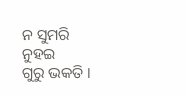ନ ସୁମରି
ନୁହଇ
ଗୁରୁ ଭକତି ।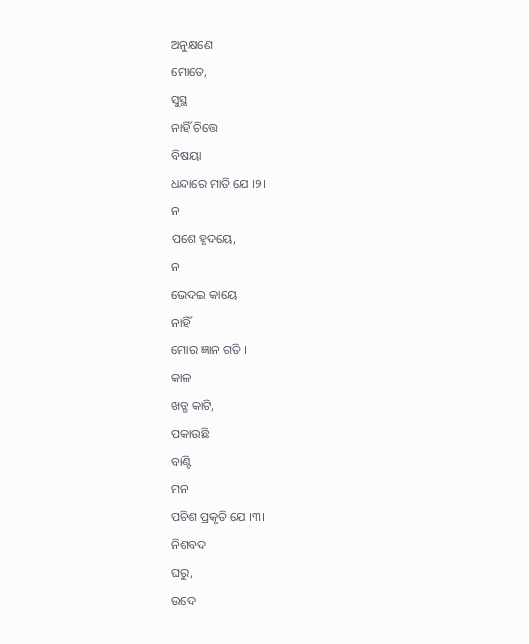ଅନୁକ୍ଷଣେ
ମୋତେ,
ସୁସ୍ଥ
ନାହିଁ ଚିତ୍ତେ
ବିଷୟା
ଧନ୍ଦାରେ ମାତି ଯେ ।୨।
ନ
ପଶେ ହୃଦୟେ,
ନ
ଭେଦଇ କାୟେ
ନାହିଁ
ମୋର ଜ୍ଞାନ ଗତି ।
କାଳ
ଖଡ୍ଗ କାଟି,
ପକାଉଛି
ବାଣ୍ଟି
ମନ
ପଚିଶ ପ୍ରକୃତି ଯେ ।୩।
ନିଶବଦ
ଘରୁ,
ଉଦେ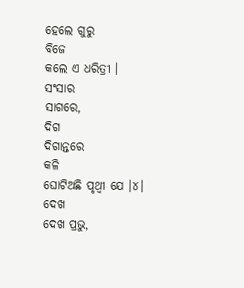ହେଲେ ଗୁରୁ
ବିଜେ
କଲେ ଏ ଧରିତ୍ରୀ ।
ସଂସାର
ସାଗରେ,
ଦିଗ
ଦିଗାନ୍ତରେ
କଳି
ଘୋଟିଅଛି ପୃଥ୍ୱୀ ଯେ ।୪।
ଦେଖ
ଦେଖ ପ୍ରଭୁ,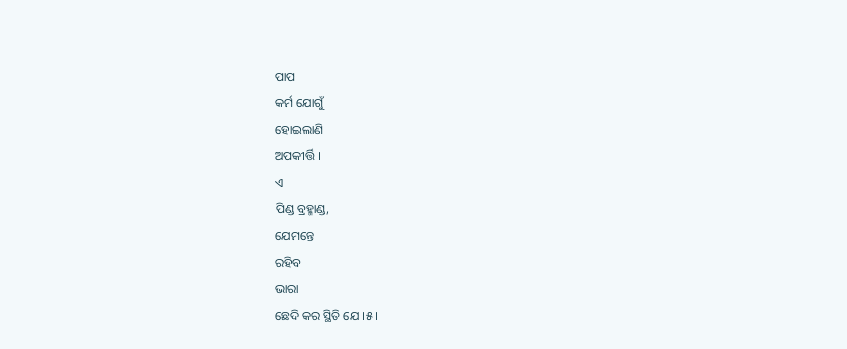ପାପ
କର୍ମ ଯୋଗୁଁ
ହୋଇଲାଣି
ଅପକୀର୍ତ୍ତି ।
ଏ
ପିଣ୍ଡ ବ୍ରହ୍ମାଣ୍ଡ,
ଯେମନ୍ତେ
ରହିବ
ଭାରା
ଛେଦି କର ସ୍ଥିତି ଯେ ।୫।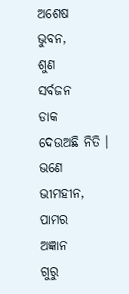ଅଶେଷ
ଭୁବନ,
ଶୁଣ
ସର୍ବଜନ
ଡାକ
ଦେଉଅଛି ନିତି ।
ଭଣେ
ଭୀମହୀନ,
ପାମର
ଅଜ୍ଞାନ
ଗୁରୁ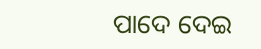ପାଦେ ଦେଇ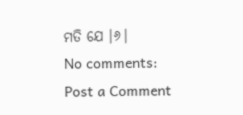ମତି ଯେ ।୬।
No comments:
Post a Comment